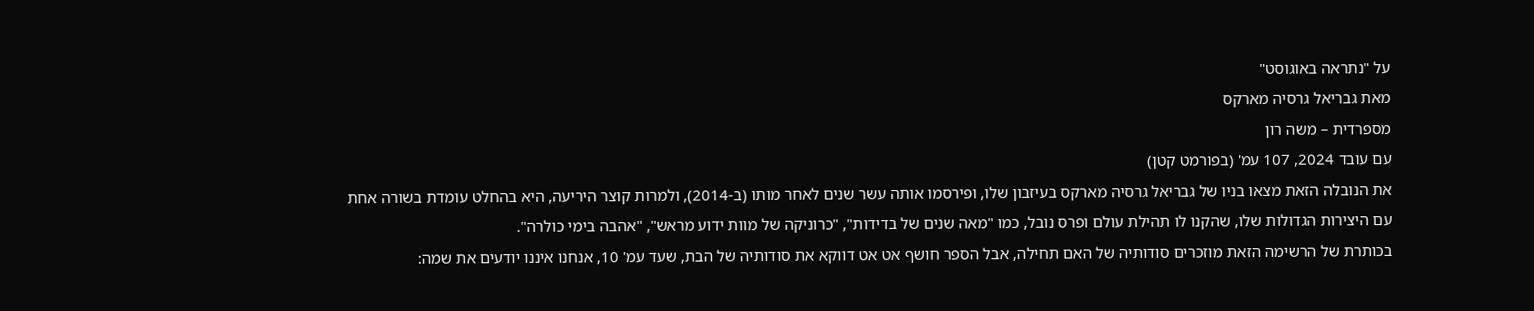על "נתראה באוגוסט"
מאת גבריאל גרסיה מארקס
מספרדית – משה רון
עם עובד 2024, 107 עמ' (בפורמט קטן)
את הנובלה הזאת מצאו בניו של גבריאל גרסיה מארקס בעיזבון שלו, ופירסמו אותה עשר שנים לאחר מותו (ב-2014), ולמרות קוצר היריעה, היא בהחלט עומדת בשורה אחת עם היצירות הגדולות שלו, שהקנו לו תהילת עולם ופרס נובל, כמו "מאה שנים של בדידות", "כרוניקה של מוות ידוע מראש", "אהבה בימי כולרה".
בכותרת של הרשימה הזאת מוזכרים סודותיה של האם תחילה, אבל הספר חושף אט אט דווקא את סודותיה של הבת, שעד עמ' 10, אנחנו איננו יודעים את שמה: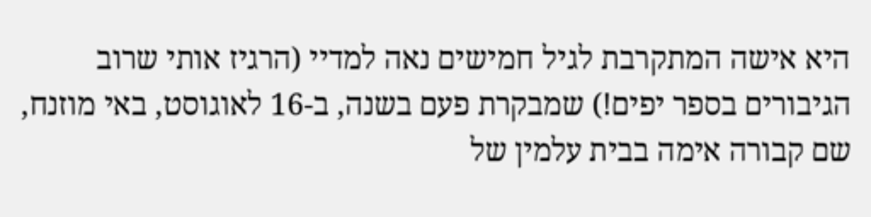היא אישה המתקרבת לגיל חמישים נאה למדיי (הרגיז אותי שרוב הגיבורים בספר יפים!) שמבקרת פעם בשנה, ב-16 לאוגוסט, באי מוזנח, שם קבורה אימה בבית עלמין של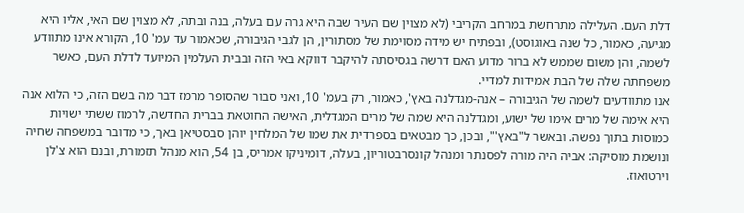דלת העם. העלילה מתרחשת במרחב הקריבי (לא מצוין שם העיר שבה היא גרה עם בעלה, בנה ובתה, לא מצוין שם האי, אליו היא מגיעה, כאמור, כל שנה באוגוסט), ובפתיח יש מידה מסוימת של מסתורין, הן לגבי הגיבורה, שכאמור עד עמ' 10, הקורא אינו מתוודע לשמה, והן משום שממש לא ברור מדוע האם דרשה בגסיסתה להיקבר דווקא באי הזה ובבית העלמין המיועד לדלת העם, כאשר משפחתה שלה של הבת אמידות למדיי.
אנו מתוודעים לשמה של הגיבורה – אנה-מגדלנה באץ', כאמור, רק בעמ' 10, ואני סבור שהסופר מרמז דבר מה בשם הזה, כי הלוא אנה היא אימה של מרים אימו של ישוע, ומגדלנה היא שמה של מרים המגדלית, האישה החוטאת בברית החדשה, לרמוז ששתי ישויות כמוסות בתוך נפשה. ובאשר ל"באץ'", ובכן, כך מבטאים בספרדית את שמו של המלחין יוהן סבסטיאן באך, כי מדובר במשפחה שחיה ונושמת מוסיקה: אביה היה מורה לפסנתר ומנהל קונסרבטוריון, בעלה, דומיניקו אמריס, בן 54, הוא מנהל תזמורת, ובנם הוא צ'לן וירטואוז.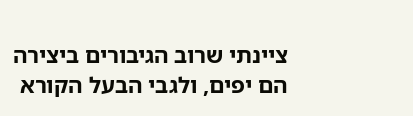ציינתי שרוב הגיבורים ביצירה הם יפים, ולגבי הבעל הקורא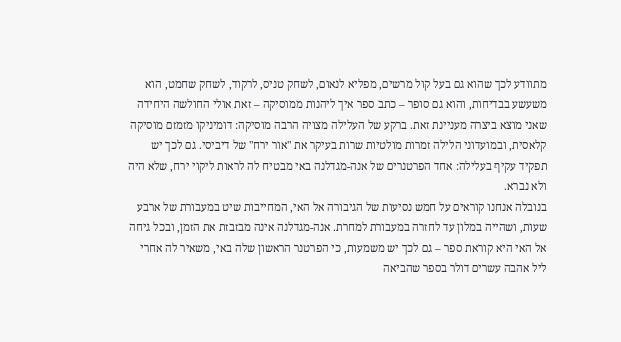מתוודע לכך שהוא גם בעל קול מרשים, מפליא לנאום, לשחק טניס, לרקוד, לשחק שחמט, הוא משעשע בבדיחות, והוא גם סופר – כתב ספר איך ליהנות ממוסיקה – זאת אולי החולשה היחידה שאני מוצא ביצרה מעניינת זאת. ברקע של העלילה מצויה הרבה מוסיקה: דומיניקו מזמזם מוסיקה קלאסית, ובמועדוני הלילה זמרות מולטיות שרות בעיקר את "אור ירח" של דיביסי. גם לכך יש תפקיד עקיף בעלילה: אחד הפרטנרים של אנה-מגדלנה באי מבטיח לה לראות ליקוי ירח, שלא היה ולא נברא.
בנובלה אנחנו קוראים על חמש נסיעות של הגיבורה אל האי, המחייבות שיט במעבורת של ארבע שעות, ושהייה במלון עד לחזרה במעבורת למחרת. אנה-מגדלנה אינה מבזבזת את הזמן, ובכל גיחה אל האי היא קוראת ספר – גם לכך יש משמעות, כי הפרטנר הראשון שלה באי, משאיר לה אחרי ליל אהבה עשרים דולר בספר שהביאה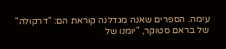עימה. הספרים שאנה מגדלנה קוראת הם: "דרקולה" של בראם סטוקר, "יומנו של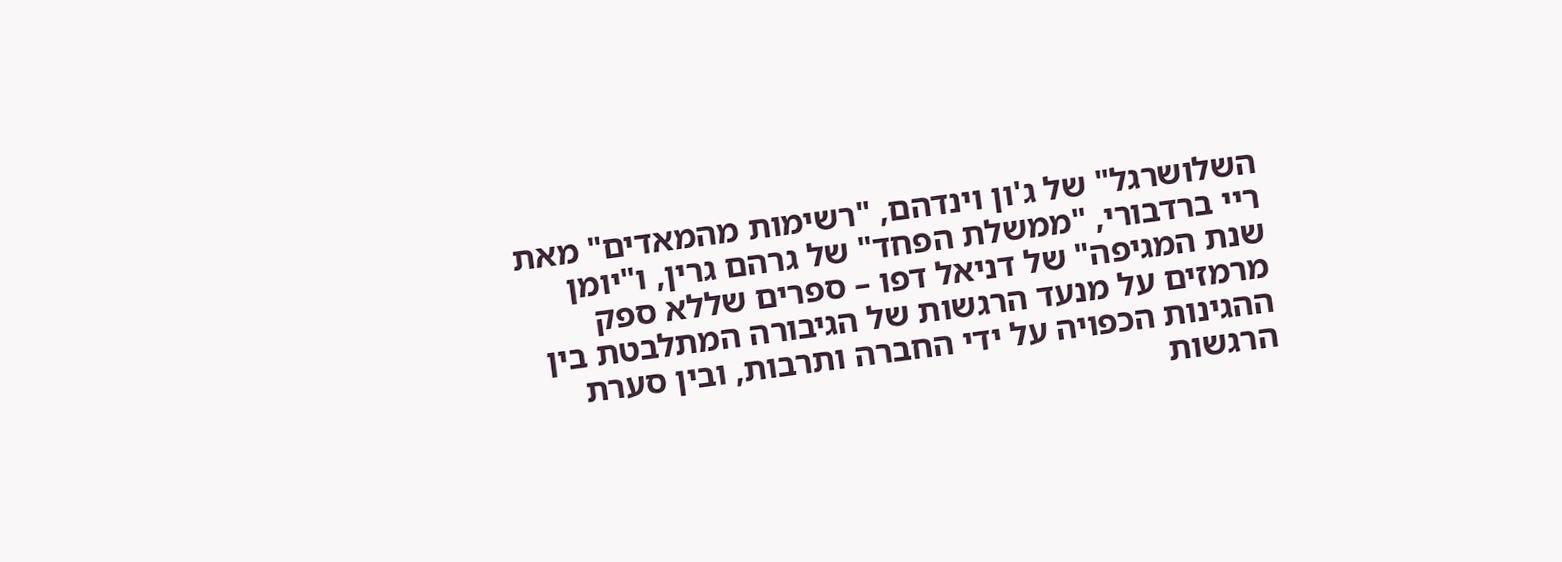השלושרגל" של ג'ון וינדהם, "רשימות מהמאדים" מאת ריי ברדבורי, "ממשלת הפחד" של גרהם גרין, ו"יומן שנת המגיפה" של דניאל דפו – ספרים שללא ספק מרמזים על מנעד הרגשות של הגיבורה המתלבטת בין ההגינות הכפויה על ידי החברה ותרבות, ובין סערת הרגשות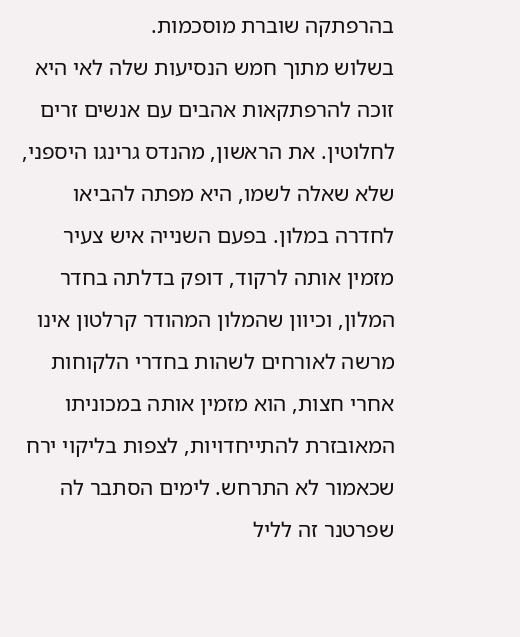בהרפתקה שוברת מוסכמות.
בשלוש מתוך חמש הנסיעות שלה לאי היא זוכה להרפתקאות אהבים עם אנשים זרים לחלוטין. את הראשון, מהנדס גרינגו היספני, שלא שאלה לשמו, היא מפתה להביאו לחדרה במלון. בפעם השנייה איש צעיר מזמין אותה לרקוד, דופק בדלתה בחדר המלון, וכיוון שהמלון המהודר קרלטון אינו מרשה לאורחים לשהות בחדרי הלקוחות אחרי חצות, הוא מזמין אותה במכוניתו המאובזרת להתייחדויות, לצפות בליקוי ירח שכאמור לא התרחש. לימים הסתבר לה שפרטנר זה לליל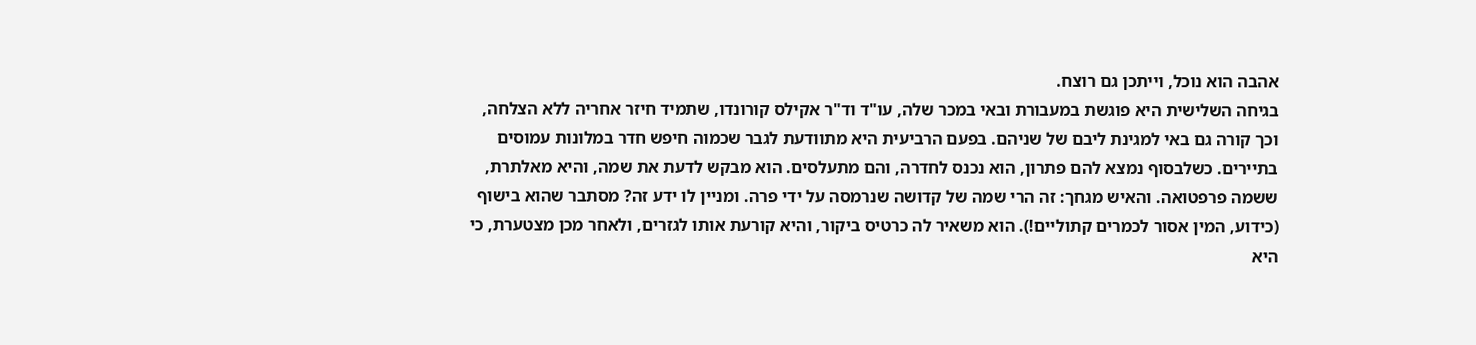אהבה הוא נוכל, וייתכן גם רוצח.
בגיחה השלישית היא פוגשת במעבורת ובאי במכר שלה, עו"ד וד"ר אקילס קורונדו, שתמיד חיזר אחריה ללא הצלחה, וכך קורה גם באי למגינת ליבם של שניהם. בפעם הרביעית היא מתוודעת לגבר שכמוה חיפש חדר במלונות עמוסים בתיירים. כשלבסוף נמצא להם פתרון, הוא נכנס לחדרה, והם מתעלסים. הוא מבקש לדעת את שמה, והיא מאלתרת, ששמה פרפטואה. והאיש מגחך: זה הרי שמה של קדושה שנרמסה על ידי פרה. ומניין לו ידע זה? מסתבר שהוא בישוף (כידוע, המין אסור לכמרים קתוליים!). הוא משאיר לה כרטיס ביקור, והיא קורעת אותו לגזרים, ולאחר מכן מצטערת, כי היא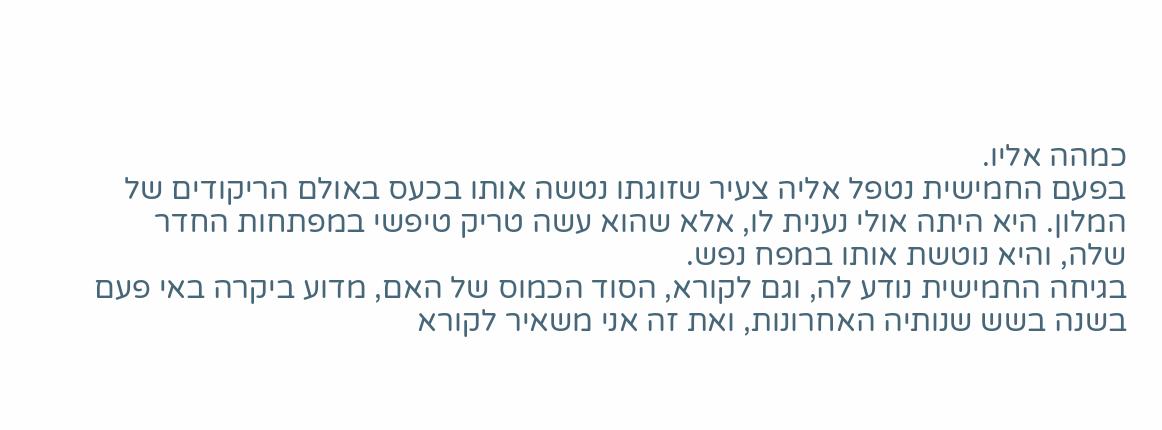כמהה אליו.
בפעם החמישית נטפל אליה צעיר שזוגתו נטשה אותו בכעס באולם הריקודים של המלון. היא היתה אולי נענית לו, אלא שהוא עשה טריק טיפשי במפתחות החדר שלה, והיא נוטשת אותו במפח נפש.
בגיחה החמישית נודע לה, וגם לקורא, הסוד הכמוס של האם, מדוע ביקרה באי פעם בשנה בשש שנותיה האחרונות, ואת זה אני משאיר לקורא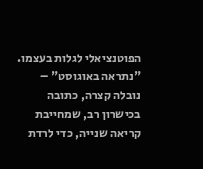הפוטנציאלי לגלות בעצמו.
"נתראה באוגוסט" – נובלה קצרה, כתובה בכישרון רב, שמחייבת קריאה שנייה, כדי לרדת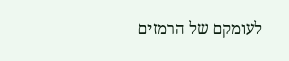לעומקם של הרמזים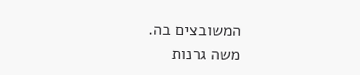המשובצים בה.
משה גרנות